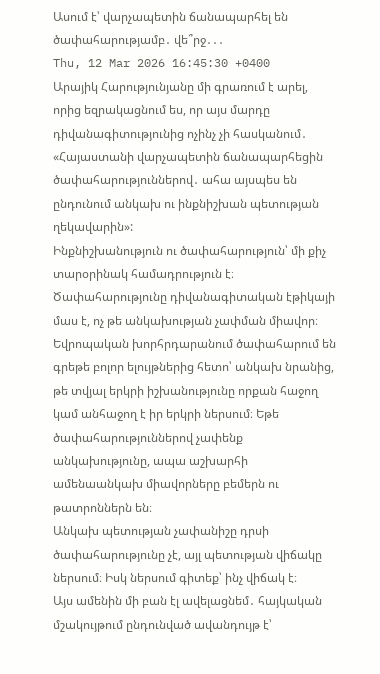Ասում է՝ վարչապետին ճանապարհել են ծափահարությամբ․ վե՞րջ․․․
Thu, 12 Mar 2026 16:45:30 +0400
Արայիկ Հարությունյանը մի գրառում է արել, որից եզրակացնում ես, որ այս մարդը դիվանագիտությունից ոչինչ չի հասկանում․
«Հայաստանի վարչապետին ճանապարհեցին ծափահարություններով․ ահա այսպես են ընդունում անկախ ու ինքնիշխան պետության ղեկավարին»:
Ինքնիշխանություն ու ծափահարություն՝ մի քիչ տարօրինակ համադրություն է։ Ծափահարությունը դիվանագիտական էթիկայի մաս է, ոչ թե անկախության չափման միավոր։ Եվրոպական խորհրդարանում ծափահարում են գրեթե բոլոր ելույթներից հետո՝ անկախ նրանից, թե տվյալ երկրի իշխանությունը որքան հաջող կամ անհաջող է իր երկրի ներսում։ Եթե ծափահարություններով չափենք անկախությունը, ապա աշխարհի ամենաանկախ միավորները բեմերն ու թատրոններն են։
Անկախ պետության չափանիշը դրսի ծափահարությունը չէ, այլ պետության վիճակը ներսում։ Իսկ ներսում գիտեք՝ ինչ վիճակ է։
Այս ամենին մի բան էլ ավելացնեմ․ հայկական մշակույթում ընդունված ավանդույթ է՝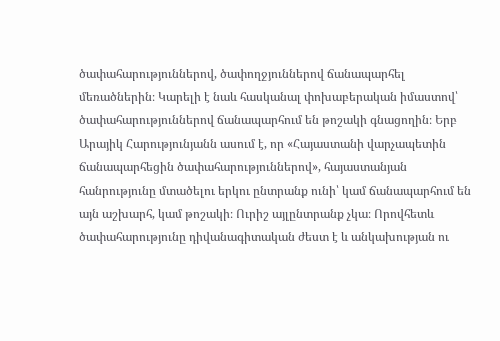ծափահարություններով, ծափողջյուններով ճանապարհել մեռածներին։ Կարելի է նաև հասկանալ փոխաբերական իմաստով՝ ծափահարություններով ճանապարհում են թոշակի գնացողին։ Երբ Արայիկ Հարությունյանն ասում է, որ «Հայաստանի վարչապետին ճանապարհեցին ծափահարություններով», հայաստանյան հանրությունը մտածելու երկու ընտրանք ունի՝ կամ ճանապարհում են այն աշխարհ, կամ թոշակի։ Ուրիշ այլընտրանք չկա։ Որովհետև ծափահարությունը դիվանագիտական ժեստ է և անկախության ու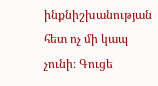ինքնիշխանության հետ ոչ մի կապ չունի։ Գուցե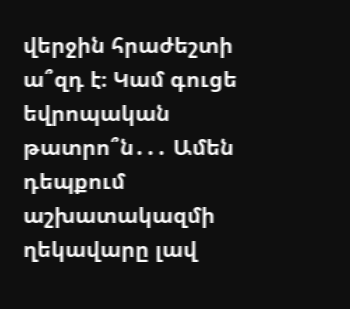վերջին հրաժեշտի ա՞զդ է։ Կամ գուցե եվրոպական թատրո՞ն․․․ Ամեն դեպքում աշխատակազմի ղեկավարը լավ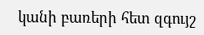կանի բառերի հետ զգույշ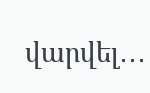վարվել․․․